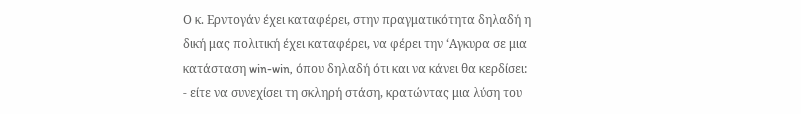Ο κ. Ερντογάν έχει καταφέρει, στην πραγματικότητα δηλαδή η δική μας πολιτική έχει καταφέρει, να φέρει την ‘Αγκυρα σε μια κατάσταση win-win, όπου δηλαδή ότι και να κάνει θα κερδίσει:
- είτε να συνεχίσει τη σκληρή στάση, κρατώντας μια λύση του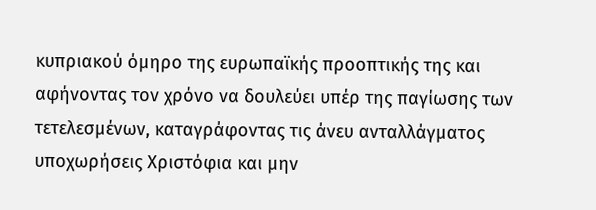κυπριακού όμηρο της ευρωπαϊκής προοπτικής της και αφήνοντας τον χρόνο να δουλεύει υπέρ της παγίωσης των τετελεσμένων, καταγράφοντας τις άνευ ανταλλάγματος υποχωρήσεις Χριστόφια και μην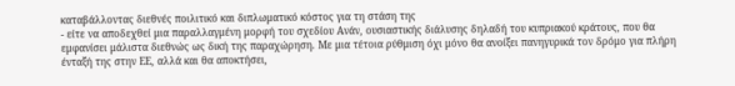καταβάλλοντας διεθνές ποιλιτικό και διπλωματικό κόστος για τη στάση της
- είτε να αποδεχθεί μια παραλλαγμένη μορφή του σχεδίου Ανάν, ουσιαστικής διάλυσης δηλαδή του κυπριακού κράτους, που θα εμφανίσει μάλιστα διεθνώς ως δική της παραχώρηση. Με μια τέτοια ρύθμιση όχι μόνο θα ανοίξει πανηγυρικά τον δρόμο για πλήρη ένταξή της στην ΕΕ, αλλά και θα αποκτήσει,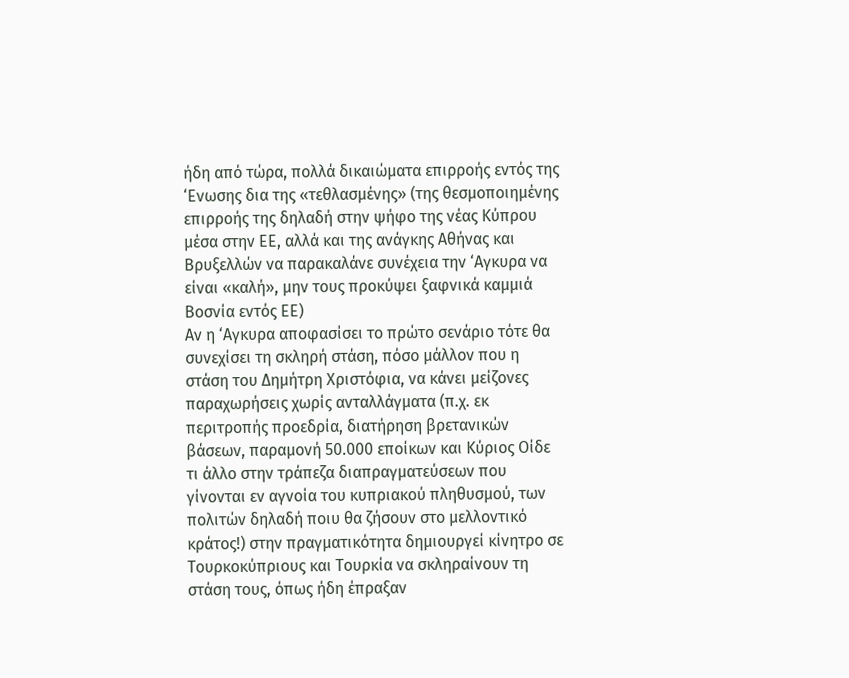ήδη από τώρα, πολλά δικαιώματα επιρροής εντός της ‘Ενωσης δια της «τεθλασμένης» (της θεσμοποιημένης επιρροής της δηλαδή στην ψήφο της νέας Κύπρου μέσα στην ΕΕ, αλλά και της ανάγκης Αθήνας και Βρυξελλών να παρακαλάνε συνέχεια την ‘Αγκυρα να είναι «καλή», μην τους προκύψει ξαφνικά καμμιά Βοσνία εντός ΕΕ)
Αν η ‘Αγκυρα αποφασίσει το πρώτο σενάριο τότε θα συνεχίσει τη σκληρή στάση, πόσο μάλλον που η στάση του Δημήτρη Χριστόφια, να κάνει μείζονες παραχωρήσεις χωρίς ανταλλάγματα (π.χ. εκ περιτροπής προεδρία, διατήρηση βρετανικών βάσεων, παραμονή 50.000 εποίκων και Κύριος Οίδε τι άλλο στην τράπεζα διαπραγματεύσεων που γίνονται εν αγνοία του κυπριακού πληθυσμού, των πολιτών δηλαδή ποιυ θα ζήσουν στο μελλοντικό κράτος!) στην πραγματικότητα δημιουργεί κίνητρο σε Τουρκοκύπριους και Τουρκία να σκληραίνουν τη στάση τους, όπως ήδη έπραξαν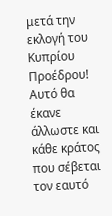μετά την εκλογή του Κυπρίου Προέδρου! Αυτό θα έκανε άλλωστε και κάθε κράτος που σέβεται τον εαυτό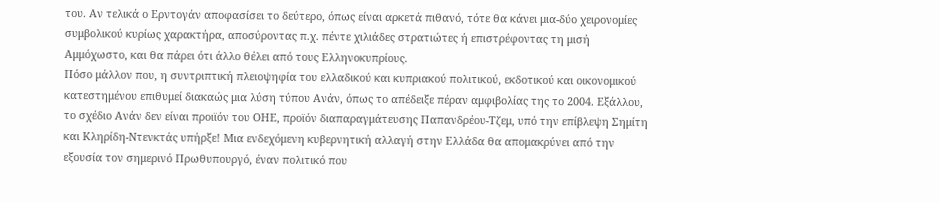του. Αν τελικά ο Ερντογάν αποφασίσει το δεύτερο, όπως είναι αρκετά πιθανό, τότε θα κάνει μια-δύο χειρονομίες συμβολικού κυρίως χαρακτήρα, αποσύροντας π.χ. πέντε χιλιάδες στρατιώτες ή επιστρέφοντας τη μισή Αμμόχωστο, και θα πάρει ότι άλλο θέλει από τους Ελληνοκυπρίους.
Πόσο μάλλον που, η συντριπτική πλειοψηφία του ελλαδικού και κυπριακού πολιτικού, εκδοτικού και οικονομικού κατεστημένου επιθυμεί διακαώς μια λύση τύπου Ανάν, όπως το απέδειξε πέραν αμφιβολίας της το 2004. Εξάλλου, το σχέδιο Ανάν δεν είναι προιϊόν του ΟΗΕ, προϊόν διαπαραγμάτευσης Παπανδρέου-Τζεμ, υπό την επίβλεψη Σημίτη και Κληρίδη-Ντενκτάς υπήρξε! Μια ενδεχόμενη κυβερνητική αλλαγή στην Ελλάδα θα απομακρύνει από την εξουσία τον σημερινό Πρωθυπουργό, έναν πολιτικό που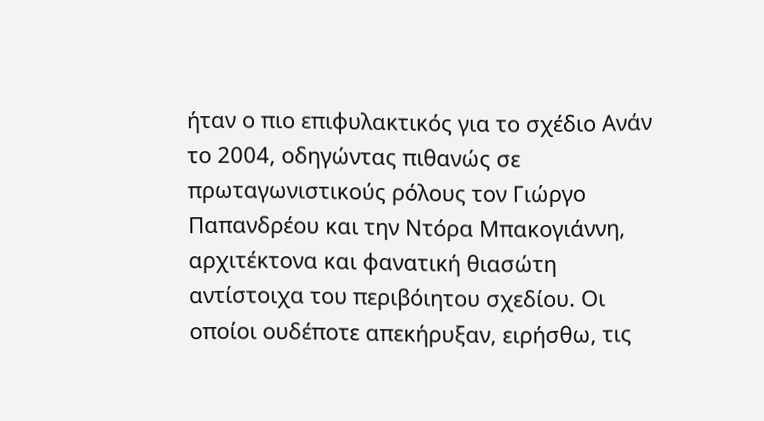ήταν ο πιο επιφυλακτικός για το σχέδιο Ανάν το 2004, οδηγώντας πιθανώς σε πρωταγωνιστικούς ρόλους τον Γιώργο Παπανδρέου και την Ντόρα Μπακογιάννη, αρχιτέκτονα και φανατική θιασώτη αντίστοιχα του περιβόιητου σχεδίου. Οι οποίοι ουδέποτε απεκήρυξαν, ειρήσθω, τις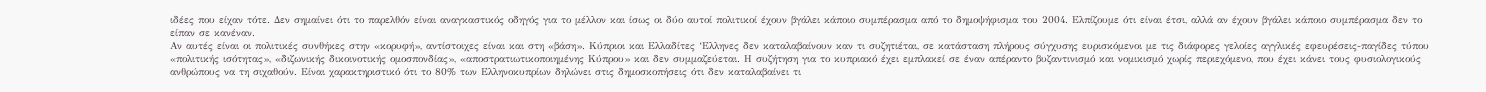ιδέες που είχαν τότε. Δεν σημαίνει ότι το παρελθόν είναι αναγκαστικός οδηγός για το μέλλον και ίσως οι δύο αυτοί πολιτικοί έχουν βγάλει κάποιο συμπέρασμα από το δημοψήφισμα του 2004. Ελπίζουμε ότι είναι έτσι, αλλά αν έχουν βγάλει κάποιο συμπέρασμα δεν το είπαν σε κανέναν.
Αν αυτές είναι οι πολιτικές συνθήκες στην «κορυφή», αντίστοιχες είναι και στη «βάση». Κύπριοι και Ελλαδίτες ‘Ελληνες δεν καταλαβαίνουν καν τι συζητιέται, σε κατάσταση πλήρους σύγχυσης ευρισκόμενοι με τις διάφορες γελοίες αγγλικές εφευρέσεις-παγίδες τύπου «πολιτικής ισότητας», «διζωνικής δικοινοτικής ομοσπονδίας», «αποστρατιωτικοποιημένης Κύπρου» και δεν συμμαζεύεται. Η συζήτηση για το κυπριακό έχει εμπλακεί σε έναν απέραντο βυζαντινισμό και νομικισμό χωρίς περιεχόμενο, που έχει κάνει τους φυσιολογικούς ανθρώπους να τη σιχαθούν. Είναι χαρακτηριστικό ότι το 80% των Ελληνοκυπρίων δηλώνει στις δημοσκοπήσεις ότι δεν καταλαβαίνει τι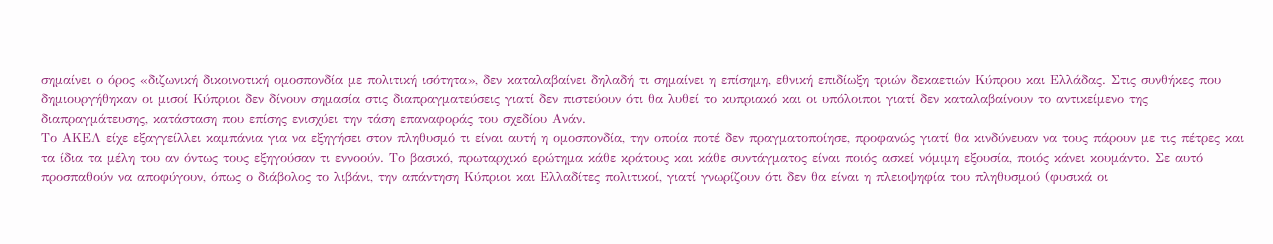σημαίνει ο όρος «διζωνική δικοινοτική ομοσπονδία με πολιτική ισότητα», δεν καταλαβαίνει δηλαδή τι σημαίνει η επίσημη, εθνική επιδίωξη τριών δεκαετιών Κύπρου και Ελλάδας. Στις συνθήκες που δημιουργήθηκαν οι μισοί Κύπριοι δεν δίνουν σημασία στις διαπραγματεύσεις γιατί δεν πιστεύουν ότι θα λυθεί το κυπριακό και οι υπόλοιποι γιατί δεν καταλαβαίνουν το αντικείμενο της διαπραγμάτευσης, κατάσταση που επίσης ενισχύει την τάση επαναφοράς του σχεδίου Ανάν.
Το ΑΚΕΛ είχε εξαγγείλλει καμπάνια για να εξηγήσει στον πληθυσμό τι είναι αυτή η ομοσπονδία, την οποία ποτέ δεν πραγματοποίησε, προφανώς γιατί θα κινδύνευαν να τους πάρουν με τις πέτρες και τα ίδια τα μέλη του αν όντως τους εξηγούσαν τι εννοούν. Το βασικό, πρωταρχικό ερώτημα κάθε κράτους και κάθε συντάγματος είναι ποιός ασκεί νόμιμη εξουσία, ποιός κάνει κουμάντο. Σε αυτό προσπαθούν να αποφύγουν, όπως ο διάβολος το λιβάνι, την απάντηση Κύπριοι και Ελλαδίτες πολιτικοί, γιατί γνωρίζουν ότι δεν θα είναι η πλειοψηφία του πληθυσμού (φυσικά οι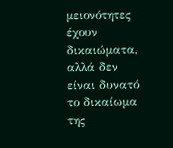μειονότητες έχουν δικαιώματα, αλλά δεν είναι δυνατό το δικαίωμα της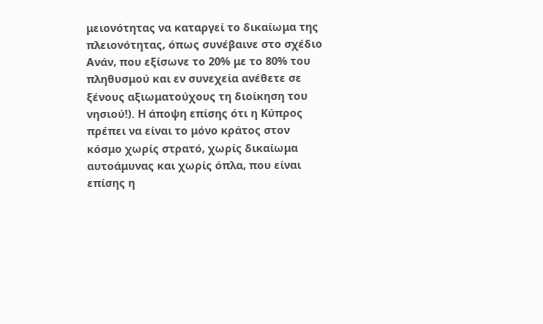μειονότητας να καταργεί το δικαίωμα της πλειονότητας, όπως συνέβαινε στο σχέδιο Ανάν, που εξίσωνε το 20% με το 80% του πληθυσμού και εν συνεχεία ανέθετε σε ξένους αξιωματούχους τη διοίκηση του νησιού!). Η άποψη επίσης ότι η Κύπρος πρέπει να είναι το μόνο κράτος στον κόσμο χωρίς στρατό, χωρίς δικαίωμα αυτοάμυνας και χωρίς όπλα, που είναι επίσης η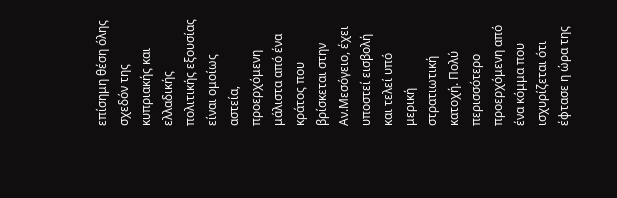επίσημη θέση όλης σχεδόν της κυπριακής και ελλαδικής πολιτικής εξουσίας είναι ομοίως αστεία, προερχόμενη μάλιστα από ένα κράτος που βρίσκεται στην Αν.Μεσόγειο, έχει υποστεί εισβολή και τελεί υπό μερική στρατιωτική κατοχή. Πολύ περισσότερο προερχόμενη από ένα κόμμα που ισχυρίζεται ότι έφτασε η ώρα της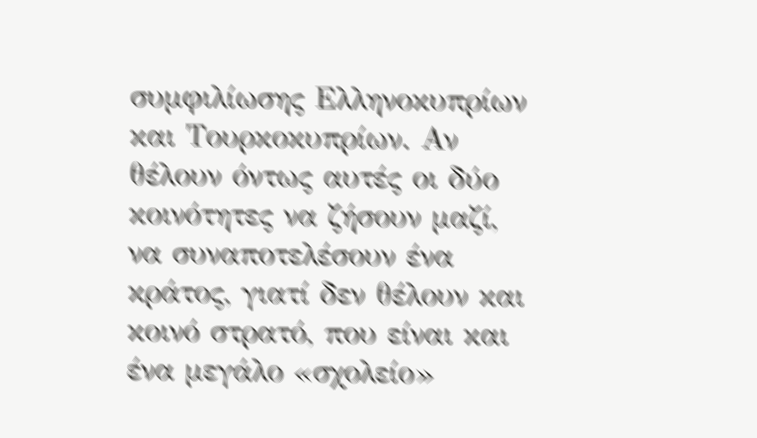συμφιλίωσης Ελληνοκυπρίων και Τουρκοκυπρίων. Αν θέλουν όντως αυτές οι δύο κοινότητες να ζήσουν μαζί, να συναποτελέσουν ένα κράτος, γιατί δεν θέλουν και κοινό στρατό, που είναι και ένα μεγάλο «σχολείο»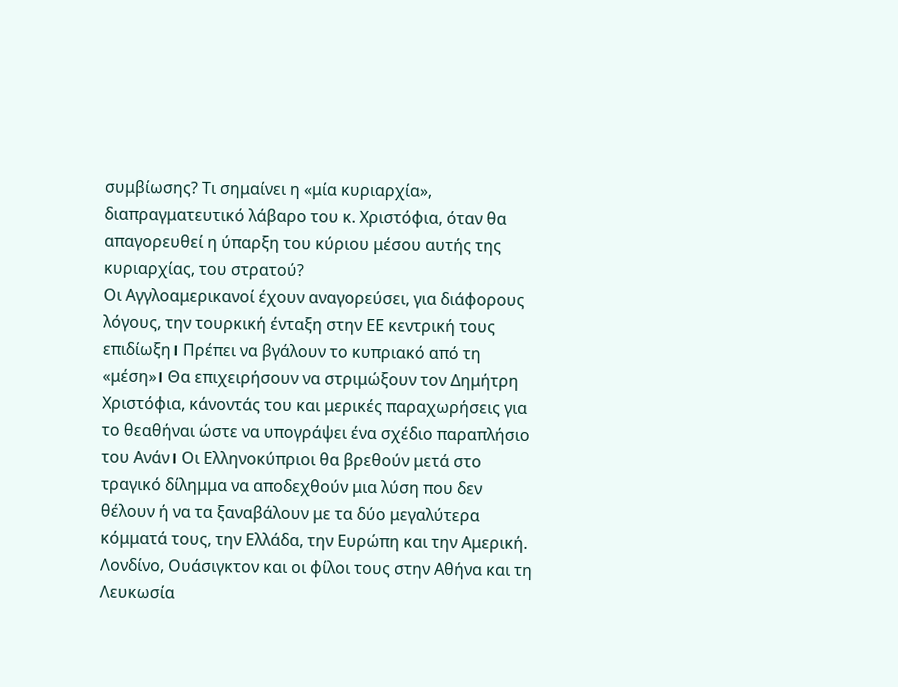συμβίωσης? Τι σημαίνει η «μία κυριαρχία», διαπραγματευτικό λάβαρο του κ. Χριστόφια, όταν θα απαγορευθεί η ύπαρξη του κύριου μέσου αυτής της κυριαρχίας, του στρατού?
Οι Αγγλοαμερικανοί έχουν αναγορεύσει, για διάφορους λόγους, την τουρκική ένταξη στην ΕΕ κεντρική τους επιδίωξη। Πρέπει να βγάλουν το κυπριακό από τη «μέση»। Θα επιχειρήσουν να στριμώξουν τον Δημήτρη Χριστόφια, κάνοντάς του και μερικές παραχωρήσεις για το θεαθήναι ώστε να υπογράψει ένα σχέδιο παραπλήσιο του Ανάν। Οι Ελληνοκύπριοι θα βρεθούν μετά στο τραγικό δίλημμα να αποδεχθούν μια λύση που δεν θέλουν ή να τα ξαναβάλουν με τα δύο μεγαλύτερα κόμματά τους, την Ελλάδα, την Ευρώπη και την Αμερική. Λονδίνο, Ουάσιγκτον και οι φίλοι τους στην Αθήνα και τη Λευκωσία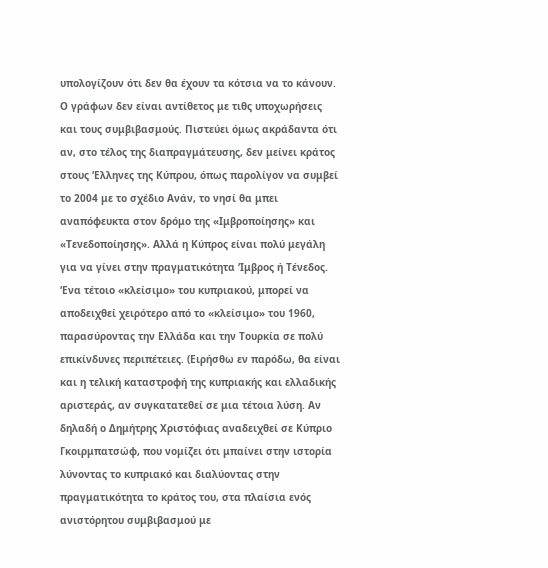υπολογίζουν ότι δεν θα έχουν τα κότσια να το κάνουν.
Ο γράφων δεν είναι αντίθετος με τιθς υποχωρήσεις και τους συμβιβασμούς. Πιστεύει όμως ακράδαντα ότι αν, στο τέλος της διαπραγμάτευσης, δεν μείνει κράτος στους ‘Ελληνες της Κύπρου, όπως παρολίγον να συμβεί το 2004 με το σχέδιο Ανάν, το νησί θα μπει αναπόφευκτα στον δρόμο της «Ιμβροποίησης» και «Τενεδοποίησης». Αλλά η Κύπρος είναι πολύ μεγάλη για να γίνει στην πραγματικότητα ‘Ιμβρος ή Τένεδος. ‘Ενα τέτοιο «κλείσιμο» του κυπριακού, μπορεί να αποδειχθεί χειρότερο από το «κλείσιμο» του 1960, παρασύροντας την Ελλάδα και την Τουρκία σε πολύ επικίνδυνες περιπέτειες. (Ειρήσθω εν παρόδω, θα είναι και η τελική καταστροφή της κυπριακής και ελλαδικής αριστεράς, αν συγκατατεθεί σε μια τέτοια λύση. Αν δηλαδή ο Δημήτρης Χριστόφιας αναδειχθεί σε Κύπριο Γκοιρμπατσώφ, που νομίζει ότι μπαίνει στην ιστορία λύνοντας το κυπριακό και διαλύοντας στην πραγματικότητα το κράτος του, στα πλαίσια ενός ανιστόρητου συμβιβασμού με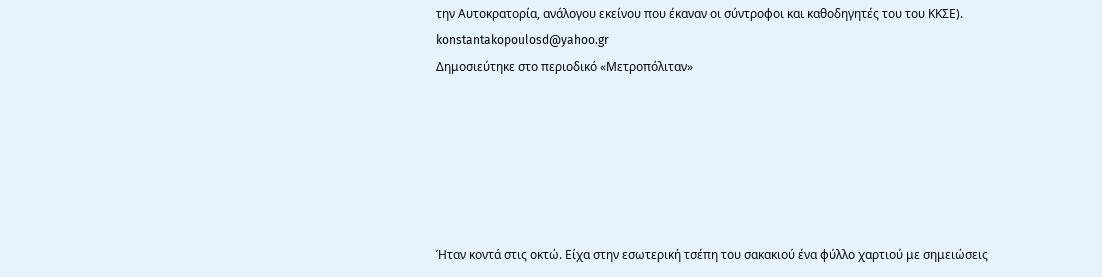την Αυτοκρατορία, ανάλογου εκείνου που έκαναν οι σύντροφοι και καθοδηγητές του του ΚΚΣΕ).
konstantakopoulosd@yahoo.gr
Δημοσιεύτηκε στο περιοδικό «Μετροπόλιταν»






Ήταν κοντά στις οκτώ. Είχα στην εσωτερική τσέπη του σακακιού ένα φύλλο χαρτιού με σημειώσεις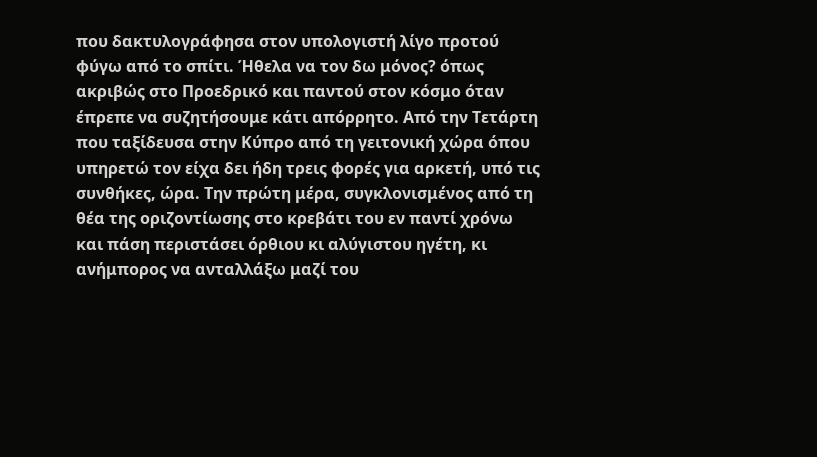που δακτυλογράφησα στον υπολογιστή λίγο προτού φύγω από το σπίτι. Ήθελα να τον δω μόνος? όπως ακριβώς στο Προεδρικό και παντού στον κόσμο όταν έπρεπε να συζητήσουμε κάτι απόρρητο. Από την Τετάρτη που ταξίδευσα στην Κύπρο από τη γειτονική χώρα όπου υπηρετώ τον είχα δει ήδη τρεις φορές για αρκετή, υπό τις συνθήκες, ώρα. Την πρώτη μέρα, συγκλονισμένος από τη θέα της οριζοντίωσης στο κρεβάτι του εν παντί χρόνω και πάση περιστάσει όρθιου κι αλύγιστου ηγέτη, κι ανήμπορος να ανταλλάξω μαζί του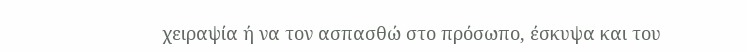χειραψία ή να τον ασπασθώ στο πρόσωπο, έσκυψα και του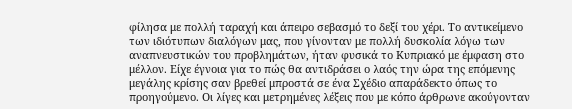φίλησα με πολλή ταραχή και άπειρο σεβασμό το δεξί του χέρι. Το αντικείμενο των ιδιότυπων διαλόγων μας, που γίνονταν με πολλή δυσκολία λόγω των αναπνευστικών του προβλημάτων, ήταν φυσικά το Κυπριακό με έμφαση στο μέλλον. Είχε έγνοια για το πώς θα αντιδράσει ο λαός την ώρα της επόμενης μεγάλης κρίσης σαν βρεθεί μπροστά σε ένα Σχέδιο απαράδεκτο όπως το προηγούμενο. Οι λίγες και μετρημένες λέξεις που με κόπο άρθρωνε ακούγονταν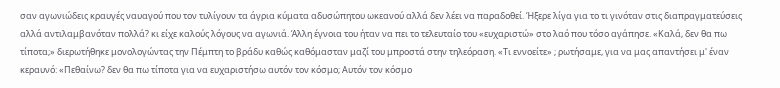σαν αγωνιώδεις κραυγές ναυαγού που τον τυλίγουν τα άγρια κύματα αδυσώπητου ωκεανού αλλά δεν λέει να παραδοθεί. Ήξερε λίγα για το τι γινόταν στις διαπραγματεύσεις αλλά αντιλαμβανόταν πολλά? κι είχε καλούς λόγους να αγωνιά. Άλλη έγνοια του ήταν να πει το τελευταίο του «ευχαριστώ» στο λαό που τόσο αγάπησε. «Καλά, δεν θα πω τίποτα;» διερωτήθηκε μονολογώντας την Πέμπτη το βράδυ καθώς καθόμασταν μαζί του μπροστά στην τηλεόραση. «Τι εννοείτε» ; ρωτήσαμε, για να μας απαντήσει μ' έναν κεραυνό: «Πεθαίνω? δεν θα πω τίποτα για να ευχαριστήσω αυτόν τον κόσμο; Αυτόν τον κόσμο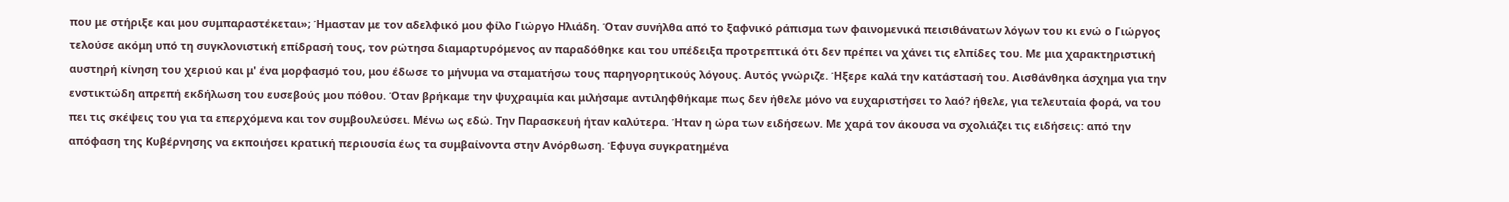που με στήριξε και μου συμπαραστέκεται»; Ήμασταν με τον αδελφικό μου φίλο Γιώργο Ηλιάδη. Όταν συνήλθα από το ξαφνικό ράπισμα των φαινομενικά πεισιθάνατων λόγων του κι ενώ ο Γιώργος τελούσε ακόμη υπό τη συγκλονιστική επίδρασή τους, τον ρώτησα διαμαρτυρόμενος αν παραδόθηκε και του υπέδειξα προτρεπτικά ότι δεν πρέπει να χάνει τις ελπίδες του. Με μια χαρακτηριστική αυστηρή κίνηση του χεριού και μ' ένα μορφασμό του, μου έδωσε το μήνυμα να σταματήσω τους παρηγορητικούς λόγους. Αυτός γνώριζε. Ήξερε καλά την κατάστασή του. Αισθάνθηκα άσχημα για την ενστικτώδη απρεπή εκδήλωση του ευσεβούς μου πόθου. Όταν βρήκαμε την ψυχραιμία και μιλήσαμε αντιληφθήκαμε πως δεν ήθελε μόνο να ευχαριστήσει το λαό? ήθελε, για τελευταία φορά, να του πει τις σκέψεις του για τα επερχόμενα και τον συμβουλεύσει. Μένω ως εδώ. Την Παρασκευή ήταν καλύτερα. Ήταν η ώρα των ειδήσεων. Με χαρά τον άκουσα να σχολιάζει τις ειδήσεις: από την απόφαση της Κυβέρνησης να εκποιήσει κρατική περιουσία έως τα συμβαίνοντα στην Ανόρθωση. Έφυγα συγκρατημένα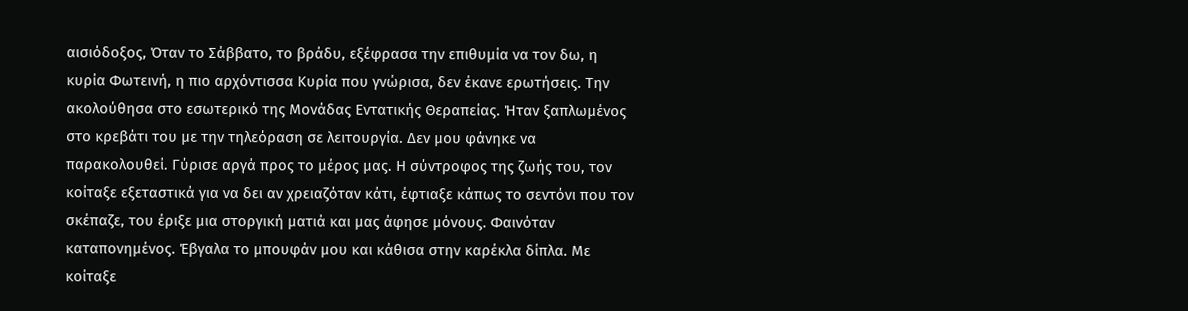αισιόδοξος, Όταν το Σάββατο, το βράδυ, εξέφρασα την επιθυμία να τον δω, η κυρία Φωτεινή, η πιο αρχόντισσα Κυρία που γνώρισα, δεν έκανε ερωτήσεις. Την ακολούθησα στο εσωτερικό της Μονάδας Εντατικής Θεραπείας. Ήταν ξαπλωμένος στο κρεβάτι του με την τηλεόραση σε λειτουργία. Δεν μου φάνηκε να παρακολουθεί. Γύρισε αργά προς το μέρος μας. Η σύντροφος της ζωής του, τον κοίταξε εξεταστικά για να δει αν χρειαζόταν κάτι, έφτιαξε κάπως το σεντόνι που τον σκέπαζε, του έριξε μια στοργική ματιά και μας άφησε μόνους. Φαινόταν καταπονημένος. Έβγαλα το μπουφάν μου και κάθισα στην καρέκλα δίπλα. Με κοίταξε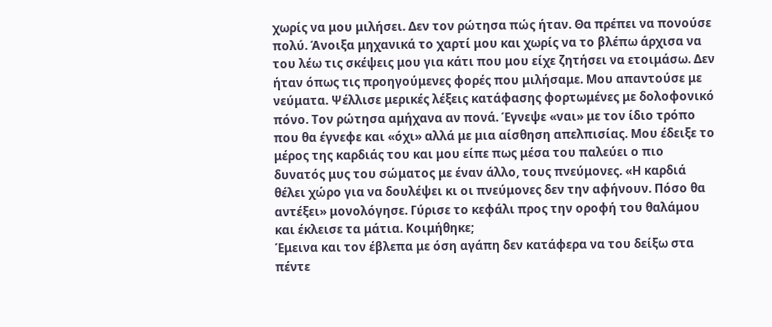χωρίς να μου μιλήσει. Δεν τον ρώτησα πώς ήταν. Θα πρέπει να πονούσε πολύ. Άνοιξα μηχανικά το χαρτί μου και χωρίς να το βλέπω άρχισα να του λέω τις σκέψεις μου για κάτι που μου είχε ζητήσει να ετοιμάσω. Δεν ήταν όπως τις προηγούμενες φορές που μιλήσαμε. Μου απαντούσε με νεύματα. Ψέλλισε μερικές λέξεις κατάφασης φορτωμένες με δολοφονικό πόνο. Τον ρώτησα αμήχανα αν πονά. Έγνεψε «ναι» με τον ίδιο τρόπο που θα έγνεφε και «όχι» αλλά με μια αίσθηση απελπισίας. Μου έδειξε το μέρος της καρδιάς του και μου είπε πως μέσα του παλεύει ο πιο δυνατός μυς του σώματος με έναν άλλο, τους πνεύμονες. «Η καρδιά θέλει χώρο για να δουλέψει κι οι πνεύμονες δεν την αφήνουν. Πόσο θα αντέξει» μονολόγησε. Γύρισε το κεφάλι προς την οροφή του θαλάμου και έκλεισε τα μάτια. Κοιμήθηκε;
Έμεινα και τον έβλεπα με όση αγάπη δεν κατάφερα να του δείξω στα πέντε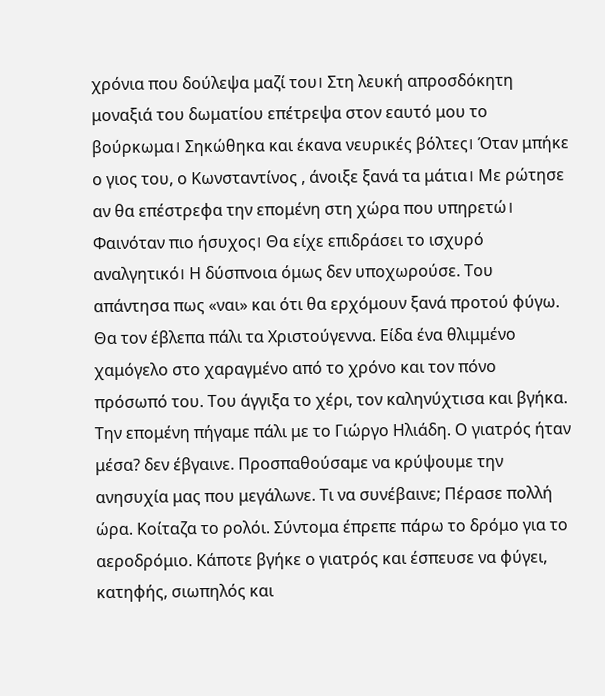χρόνια που δούλεψα μαζί του। Στη λευκή απροσδόκητη μοναξιά του δωματίου επέτρεψα στον εαυτό μου το βούρκωμα। Σηκώθηκα και έκανα νευρικές βόλτες। Όταν μπήκε ο γιος του, ο Κωνσταντίνος , άνοιξε ξανά τα μάτια। Με ρώτησε αν θα επέστρεφα την επομένη στη χώρα που υπηρετώ। Φαινόταν πιο ήσυχος। Θα είχε επιδράσει το ισχυρό αναλγητικό। Η δύσπνοια όμως δεν υποχωρούσε. Του απάντησα πως «ναι» και ότι θα ερχόμουν ξανά προτού φύγω. Θα τον έβλεπα πάλι τα Χριστούγεννα. Είδα ένα θλιμμένο χαμόγελο στο χαραγμένο από το χρόνο και τον πόνο πρόσωπό του. Του άγγιξα το χέρι, τον καληνύχτισα και βγήκα. Την επομένη πήγαμε πάλι με το Γιώργο Ηλιάδη. Ο γιατρός ήταν μέσα? δεν έβγαινε. Προσπαθούσαμε να κρύψουμε την ανησυχία μας που μεγάλωνε. Τι να συνέβαινε; Πέρασε πολλή ώρα. Κοίταζα το ρολόι. Σύντομα έπρεπε πάρω το δρόμο για το αεροδρόμιο. Κάποτε βγήκε ο γιατρός και έσπευσε να φύγει, κατηφής, σιωπηλός και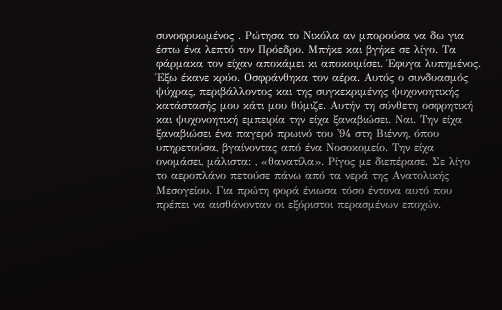συνοφρυωμένος . Ρώτησα το Νικόλα αν μπορούσα να δω για έστω ένα λεπτό τον Πρόεδρο. Μπήκε και βγήκε σε λίγο. Τα φάρμακα τον είχαν αποκάμει κι αποκοιμίσει. Έφυγα λυπημένος. Έξω έκανε κρύο. Οσφράνθηκα τον αέρα. Αυτός ο συνδυασμός ψύχρας, περιβάλλοντος και της συγκεκριμένης ψυχονοητικής κατάστασής μου κάτι μου θύμιζε. Αυτήν τη σύνθετη οσφρητική και ψυχονοητική εμπειρία την είχα ξαναβιώσει. Ναι. Την είχα ξαναβιώσει ένα παγερό πρωινό του '94 στη Βιέννη, όπου υπηρετούσα, βγαίνοντας από ένα Νοσοκομείο. Την είχα ονομάσει, μάλιστα: , «θανατίλα». Ρίγος με διεπέρασε. Σε λίγο το αεροπλάνο πετούσε πάνω από τα νερά της Ανατολικής Μεσογείου. Για πρώτη φορά ένιωσα τόσο έντονα αυτό που πρέπει να αισθάνονταν οι εξόριστοι περασμένων εποχών.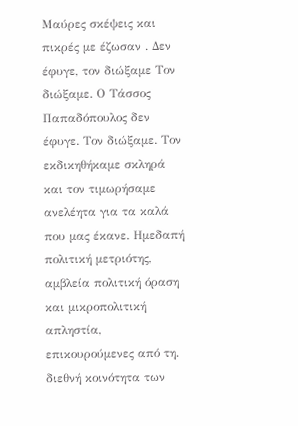Μαύρες σκέψεις και πικρές με έζωσαν . Δεν έφυγε, τον διώξαμε Τον διώξαμε. Ο Τάσσος Παπαδόπουλος δεν έφυγε. Τον διώξαμε. Τον εκδικηθήκαμε σκληρά και τον τιμωρήσαμε ανελέητα για τα καλά που μας έκανε. Ημεδαπή πολιτική μετριότης, αμβλεία πολιτική όραση και μικροπολιτική απληστία, επικουρούμενες από τη. διεθνή κοινότητα των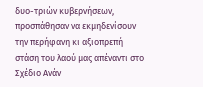δυο-τριών κυβερνήσεων, προσπάθησαν να εκμηδενίσουν την περήφανη κι αξιοπρεπή στάση του λαού μας απέναντι στο Σχέδιο Ανάν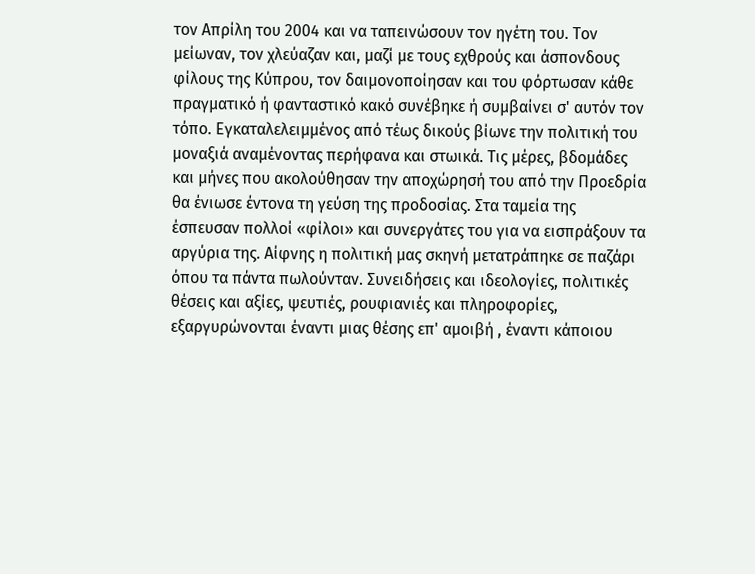τον Απρίλη του 2004 και να ταπεινώσουν τον ηγέτη του. Τον μείωναν, τον χλεύαζαν και, μαζί με τους εχθρούς και άσπονδους φίλους της Κύπρου, τον δαιμονοποίησαν και του φόρτωσαν κάθε πραγματικό ή φανταστικό κακό συνέβηκε ή συμβαίνει σ' αυτόν τον τόπο. Εγκαταλελειμμένος από τέως δικούς βίωνε την πολιτική του μοναξιά αναμένοντας περήφανα και στωικά. Τις μέρες, βδομάδες και μήνες που ακολούθησαν την αποχώρησή του από την Προεδρία θα ένιωσε έντονα τη γεύση της προδοσίας. Στα ταμεία της έσπευσαν πολλοί «φίλοι» και συνεργάτες του για να εισπράξουν τα αργύρια της. Αίφνης η πολιτική μας σκηνή μετατράπηκε σε παζάρι όπου τα πάντα πωλούνταν. Συνειδήσεις και ιδεολογίες, πολιτικές θέσεις και αξίες, ψευτιές, ρουφιανιές και πληροφορίες, εξαργυρώνονται έναντι μιας θέσης επ' αμοιβή , έναντι κάποιου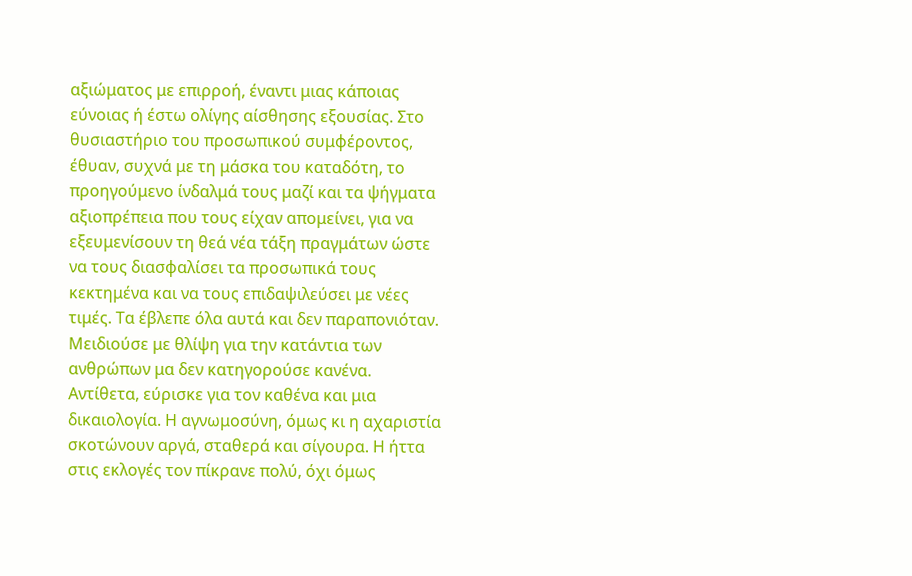αξιώματος με επιρροή, έναντι μιας κάποιας εύνοιας ή έστω ολίγης αίσθησης εξουσίας. Στο θυσιαστήριο του προσωπικού συμφέροντος, έθυαν, συχνά με τη μάσκα του καταδότη, το προηγούμενο ίνδαλμά τους μαζί και τα ψήγματα αξιοπρέπεια που τους είχαν απομείνει, για να εξευμενίσουν τη θεά νέα τάξη πραγμάτων ώστε να τους διασφαλίσει τα προσωπικά τους κεκτημένα και να τους επιδαψιλεύσει με νέες τιμές. Τα έβλεπε όλα αυτά και δεν παραπονιόταν. Μειδιούσε με θλίψη για την κατάντια των ανθρώπων μα δεν κατηγορούσε κανένα. Αντίθετα, εύρισκε για τον καθένα και μια δικαιολογία. Η αγνωμοσύνη, όμως κι η αχαριστία σκοτώνουν αργά, σταθερά και σίγουρα. Η ήττα στις εκλογές τον πίκρανε πολύ, όχι όμως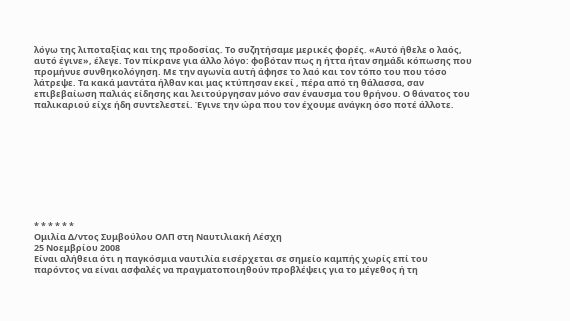λόγω της λιποταξίας και της προδοσίας. Το συζητήσαμε μερικές φορές. «Αυτό ήθελε ο λαός, αυτό έγινε», έλεγε. Τον πίκρανε για άλλο λόγο: φοβόταν πως η ήττα ήταν σημάδι κόπωσης που προμήνυε συνθηκολόγηση. Με την αγωνία αυτή άφησε το λαό και τον τόπο του που τόσο λάτρεψε. Τα κακά μαντάτα ήλθαν και μας κτύπησαν εκεί , πέρα από τη θάλασσα, σαν επιβεβαίωση παλιάς είδησης και λειτούργησαν μόνο σαν έναυσμα του θρήνου. Ο θάνατος του παλικαριού είχε ήδη συντελεστεί. Έγινε την ώρα που τον έχουμε ανάγκη όσο ποτέ άλλοτε.










* * * * * *
Ομιλία Δ/ντος Συμβούλου ΟΛΠ στη Ναυτιλιακή Λέσχη
25 Νοεμβρίου 2008
Είναι αλήθεια ότι η παγκόσμια ναυτιλία εισέρχεται σε σημείο καμπής χωρίς επί του παρόντος να είναι ασφαλές να πραγματοποιηθούν προβλέψεις για το μέγεθος ή τη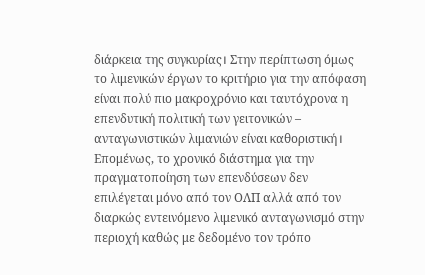διάρκεια της συγκυρίας। Στην περίπτωση όμως το λιμενικών έργων το κριτήριο για την απόφαση είναι πολύ πιο μακροχρόνιο και ταυτόχρονα η επενδυτική πολιτική των γειτονικών – ανταγωνιστικών λιμανιών είναι καθοριστική। Επομένως, το χρονικό διάστημα για την πραγματοποίηση των επενδύσεων δεν επιλέγεται μόνο από τον ΟΛΠ αλλά από τον διαρκώς εντεινόμενο λιμενικό ανταγωνισμό στην περιοχή καθώς με δεδομένο τον τρόπο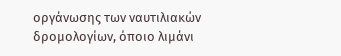οργάνωσης των ναυτιλιακών δρομολογίων, όποιο λιμάνι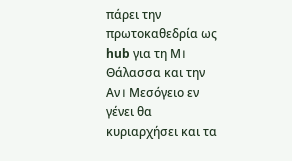πάρει την πρωτοκαθεδρία ως hub για τη Μ। Θάλασσα και την Αν। Μεσόγειο εν γένει θα κυριαρχήσει και τα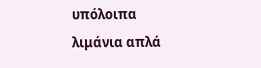υπόλοιπα λιμάνια απλά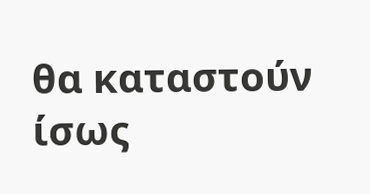θα καταστούν ίσως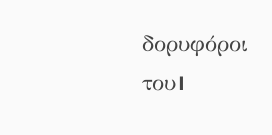δορυφόροι του।